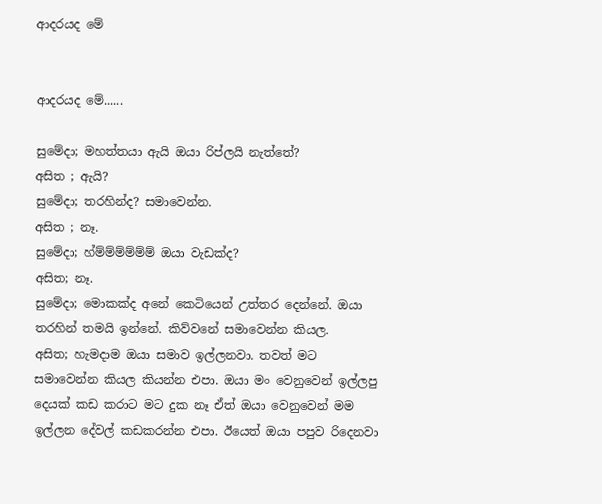ආදරයද මේ


ආදරයද මේ......

සුමේදා; මහත්තයා ඇයි ඔයා රිප්ලයි නැත්තේ?
අසිත ; ඇයි?
සුමේදා; තරහින්ද? සමාවෙන්න.
අසිත ; නෑ.
සුමේදා; හ්ම්ම්ම්ම්ම්ම් ඔයා වැඩක්ද?
අසිත; නෑ.
සුමේදා; මොකක්ද අනේ කෙටියෙන් උත්තර දෙන්නේ. ඔයා තරහින් තමයි ඉන්නේ. කිව්වනේ සමාවෙන්න කියල.
අසිත; හැමදාම ඔයා සමාව ඉල්ලනවා. තවත් මට සමාවෙන්න කියල කියන්න එපා. ඔයා මං වෙනුවෙන් ඉල්ලපු දෙයක් කඩ කරාට මට දුක නෑ ඒත් ඔයා වෙනුවෙන් මම ඉල්ලන දේවල් කඩකරන්න එපා. ඊයෙත් ඔයා පපුව රිදෙනවා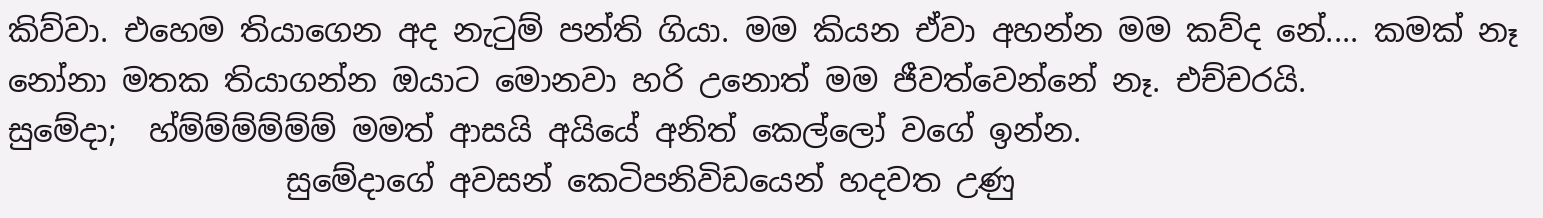කිව්වා. එහෙම තියාගෙන අද නැටුම් පන්ති ගියා. මම කියන ඒවා අහන්න මම කව්ද නේ.... කමක් නෑ නෝනා මතක තියාගන්න ඔයාට මොනවා හරි උනොත් මම ජීවත්වෙන්නේ නෑ. එච්චරයි.
සුමේදා;  හ්ම්ම්ම්ම්ම්ම් මමත් ආසයි අයියේ අනිත් කෙල්ලෝ වගේ ඉන්න.
                  සුමේදාගේ අවසන් කෙටිපනිවිඩයෙන් හදවත උණු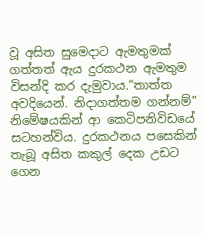වූ අසිත සුමෙදාට ඇමතුමක් ගත්තත් ඇය දුරකථන ඇමතුම විසන්දි කර දැමුවාය.“තාත්ත අවදියෙන්. නිදාගත්තම ගන්නම්”  නිමේෂයකින් ආ කෙටිපනිවිඩයේ සටහන්විය. දුරකථනය පසෙකින් තැබූ අසිත කකුල් දෙක උඩට ගෙන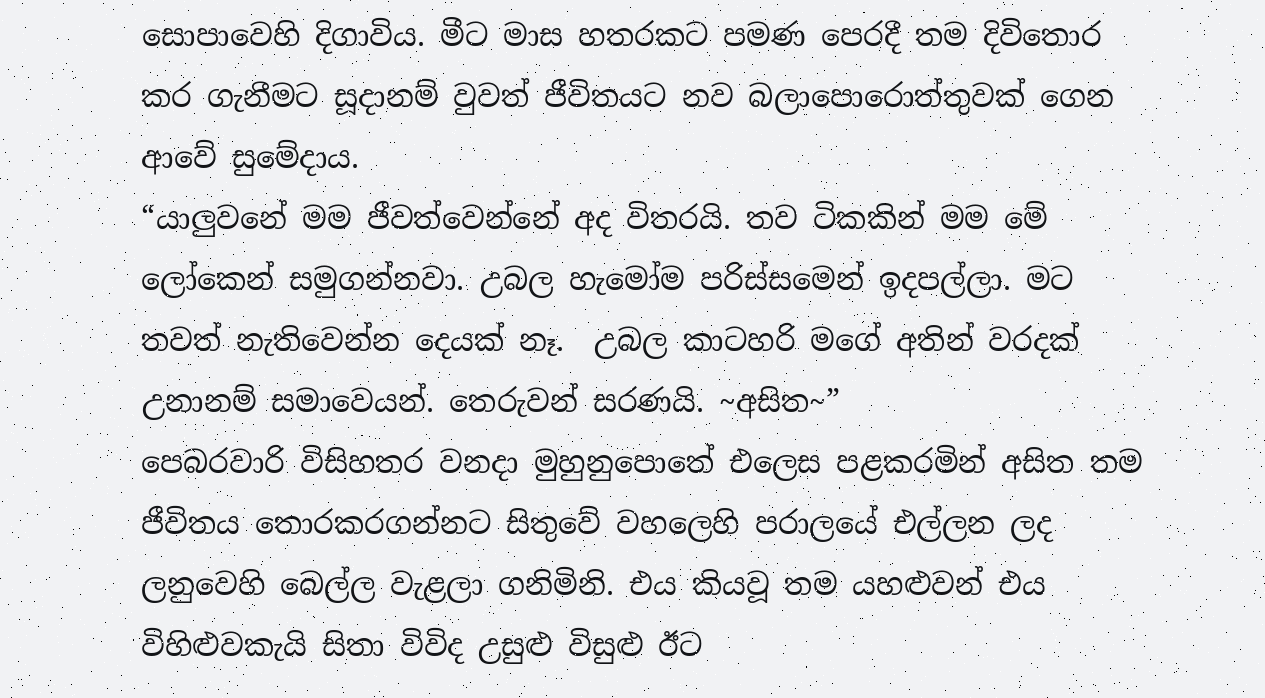සොපාවෙහි දිගාවිය. මීට මාස හතරකට පමණ පෙරදී තම දිවිතොර කර ගැනීමට සූදානම් වුවත් ජීවිතයට නව බලාපොරොත්තුවක් ගෙන ආවේ සුමේදාය.
“යාලුවනේ මම ජීවත්වෙන්නේ අද විතරයි. තව ටිකකින් මම මේ ලෝකෙන් සමුගන්නවා. උබල හැමෝම පරිස්සමෙන් ඉදපල්ලා. මට තවත් නැතිවෙන්න දෙයක් නෑ.  උබල කාටහරි මගේ අතින් වරදක් උනානම් සමාවෙයන්. තෙරුවන් සරණයි. ~අසිත~”
පෙබරවාරි විසිහතර වනදා මුහුනුපොතේ එලෙස පළකරමින් අසිත තම ජීවිතය තොරකරගන්නට සිතුවේ වහලෙහි පරාලයේ එල්ලන ලද ලනුවෙහි බෙල්ල වැළලා ගනිමිනි. එය කියවූ තම යහළුවන් එය විහිළුවකැයි සිතා විවිද උසුළු විසුළු ඊට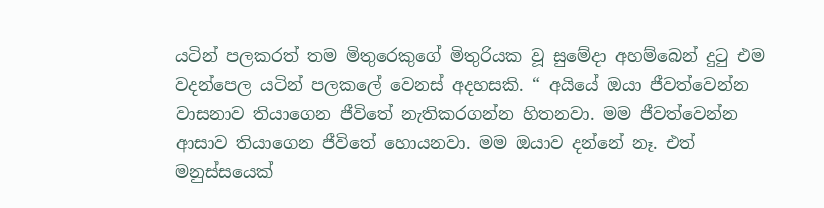යටින් පලකරත් තම මිතුරෙකුගේ මිතුරියක වූ සුමේදා අහම්බෙන් දුටු එම වදන්පෙල යටින් පලකලේ වෙනස් අදහසකි. “ අයියේ ඔයා ජීවත්වෙන්න වාසනාව තියාගෙන ජීවිතේ නැතිකරගන්න හිතනවා. මම ජීවත්වෙන්න ආසාව තියාගෙන ජීවිතේ හොයනවා. මම ඔයාව දන්නේ නෑ. එත් මනුස්සයෙක්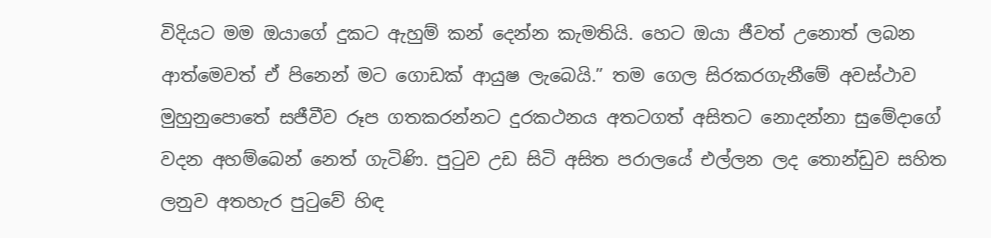විදියට මම ඔයාගේ දුකට ඇහුම් කන් දෙන්න කැමතියි. හෙට ඔයා ජීවත් උනොත් ලබන ආත්මෙවත් ඒ පිනෙන් මට ගොඩක් ආයුෂ ලැබෙයි.” තම ගෙල සිරකරගැනීමේ අවස්ථාව මුහුනුපොතේ සජීවීව රූප ගතකරන්නට දුරකථනය අතටගත් අසිතට නොදන්නා සුමේදාගේ වදන අහම්බෙන් නෙත් ගැටිණි. පුටුව උඩ සිටි අසිත පරාලයේ එල්ලන ලද තොන්ඩුව සහිත ලනුව අතහැර පුටුවේ හිඳ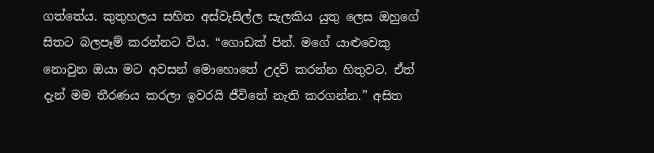ගත්තේය. කුතුහලය සහිත අස්වැසිල්ල සැලකිය යුතු ලෙස ඔහුගේ සිතට බලපෑම් කරන්නට විය. “ගොඩක් පින්. මගේ යාළුවෙකු නොවුන ඔයා මට අවසන් මොහොතේ උදව් කරන්න හිතුවට. ඒත් දැන් මම තීරණය කරලා ඉවරයි ජීවිතේ නැති කරගන්න.” අසිත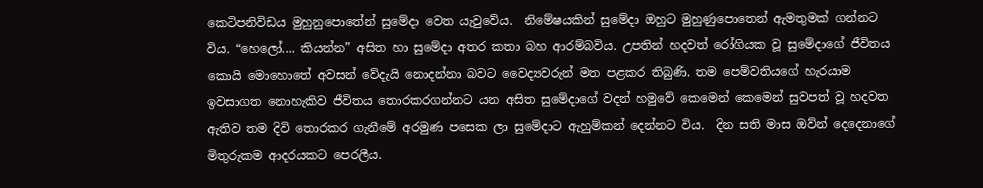කෙටිපනිවිඩය මුහුනුපොතේන් සුමේදා වෙත යැවුවේය.  නිමේෂයකින් සුමේදා ඔහුට මුහුණුපොතෙන් ඇමතුමක් ගන්නට විය. “හෙලෝ.... කියන්න” අසිත හා සුමේදා අතර කතා බහ ආරම්බවිය. උපතින් හදවත් රෝගියක වූ සුමේදාගේ ජීවිතය කොයි මොහොතේ අවසන් වේදැයි නොදන්නා බවට වෛද්‍යවරුන් මත පළකර තිබුණි. තම පෙම්වතියගේ හැරයාම ඉවසාගත නොහැකිව ජීවිතය තොරකරගන්නට යන අසිත සුමේදාගේ වදන් හමුවේ කෙමෙන් කෙමෙන් සුවපත් වූ හදවත ඇතිව තම දිවි තොරකර ගැනීමේ අරමුණ පසෙක ලා සුමේදාට ඇහුම්කන් දෙන්නට විය.  දින සති මාස ඔව්න් දෙදෙනාගේ මිතුරුකම ආදරයකට පෙරලීය.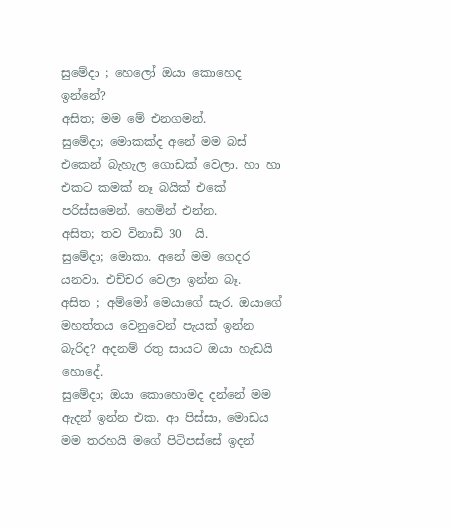සුමේදා ; හෙලෝ ඔයා කොහෙද ඉන්නේ?
අසිත; මම මේ එනගමන්.
සුමේදා; මොකක්ද අනේ මම බස් එකෙන් බැහැල ගොඩක් වෙලා. හා හා එකට කමක් නෑ බයික් එකේ පරිස්සමෙන්. හෙමින් එන්න.
අසිත; තව විනාඩි 30  යි.
සුමේදා; මොකා. අනේ මම ගෙදර යනවා. එච්චර වෙලා ඉන්න බෑ.
අසිත ; අම්මෝ මෙයාගේ සැර. ඔයාගේ මහත්තය වෙනුවෙන් පැයක් ඉන්න බැරිද? අදනම් රතු සායට ඔයා හැඩයි හොදේ.
සුමේදා; ඔයා කොහොමද දන්නේ මම ඇදන් ඉන්න එක. ආ පිස්සා, මොඩය මම තරහයි මගේ පිටිපස්සේ ඉදන්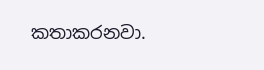කතාකරනවා.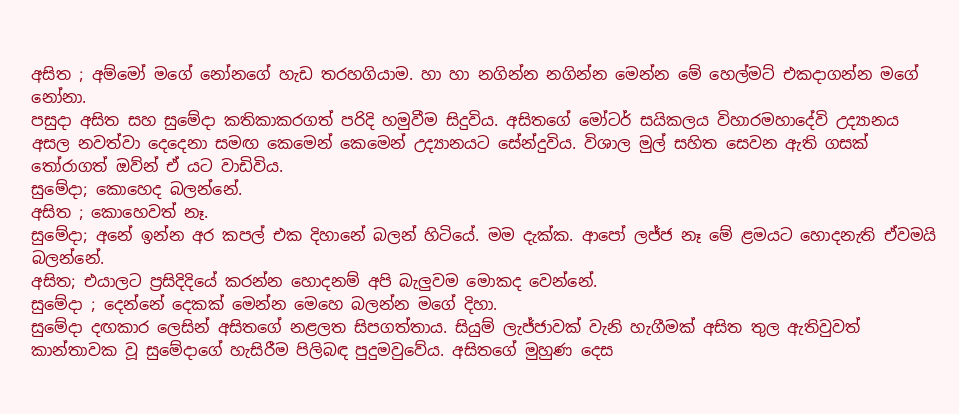අසිත ; අම්මෝ මගේ නෝනගේ හැඩ තරහගියාම. හා හා නගින්න නගින්න මෙන්න මේ හෙල්මට් එකදාගන්න මගේ නෝනා.
පසුදා අසිත සහ සුමේදා කතිකාකරගත් පරිදි හමුවීම සිදුවිය. අසිතගේ මෝටර් සයිකලය විහාරමහාදේවි උද්‍යානය අසල නවත්වා දෙදෙනා සමඟ කෙමෙන් කෙමෙන් උද්‍යානයට සේන්දුවිය. විශාල මුල් සහිත සෙවන ඇති ගසක් තෝරාගත් ඔව්න් ඒ යට වාඩිවිය.
සුමේදා; කොහෙද බලන්නේ.
අසිත ; කොහෙවත් නෑ.
සුමේදා; අනේ ඉන්න අර කපල් එක දිහානේ බලන් හිටියේ. මම දැක්ක. ආපෝ ලජ්ජ නෑ මේ ළමයට හොදනැති ඒවමයි බලන්නේ.
අසිත; එයාලට ප්‍රසිදිදියේ කරන්න හොදනම් අපි බැලුවම මොකද වෙන්නේ.
සුමේදා ; දෙන්නේ දෙකක් මෙන්න මෙහෙ බලන්න මගේ දිහා.
සුමේදා දඟකාර ලෙසින් අසිතගේ නළලත සිපගත්තාය. සියුම් ලැජ්ජාවක් වැනි හැගීමක් අසිත තුල ඇතිවුවත් කාන්තාවක වූ සුමේදාගේ හැසිරීම පිලිබඳ පුදුමවුවේය. අසිතගේ මුහුණ දෙස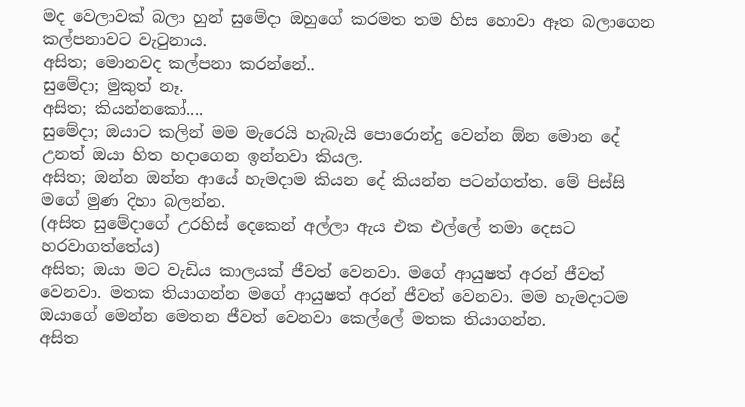මද වෙලාවක් බලා හුන් සුමේදා ඔහුගේ කරමත තම හිස හොවා ඈත බලාගෙන කල්පනාවට වැටුනාය.
අසිත; මොනවද කල්පනා කරන්නේ..
සුමේදා; මුකුත් නෑ.
අසිත; කියන්නකෝ....
සුමේදා; ඔයාට කලින් මම මැරෙයි හැබැයි පොරොන්දු වෙන්න ඕන මොන දේ උනත් ඔයා හිත හදාගෙන ඉන්නවා කියල.
අසිත; ඔන්න ඔන්න ආයේ හැමදාම කියන දේ කියන්න පටන්ගත්ත. මේ පිස්සි මගේ මුණ දිහා බලන්න.
(අසිත සුමේදාගේ උරහිස් දෙකෙන් අල්ලා ඇය එක එල්ලේ තමා දෙසට හරවාගත්තේය)
අසිත; ඔයා මට වැඩිය කාලයක් ජීවත් වෙනවා. මගේ ආයුෂත් අරන් ජීවත් වෙනවා. මතක තියාගන්න මගේ ආයුෂත් අරන් ජීවත් වෙනවා. මම හැමදාටම ඔයාගේ මෙන්න මෙතන ජීවත් වෙනවා කෙල්ලේ මතක තියාගන්න.
අසිත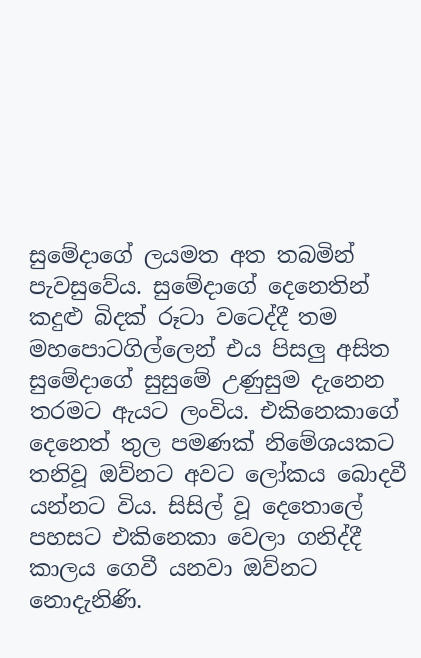සුමේදාගේ ලයමත අත තබමින් පැවසුවේය. සුමේදාගේ දෙනෙතින් කදුළු බිදක් රූටා වටෙද්දී තම මහපොටගිල්ලෙන් එය පිසලු අසිත සුමේදාගේ සුසුමේ උණුසුම දැනෙන තරමට ඇයට ලංවිය. එකිනෙකාගේ දෙනෙත් තුල පමණක් නිමේශයකට තනිවූ ඔව්නට අවට ලෝකය බොදවී යන්නට විය. සිසිල් වූ දෙතොලේ පහසට එකිනෙකා වෙලා ගනිද්දී කාලය ගෙවී යනවා ඔව්නට නොදැනිණි.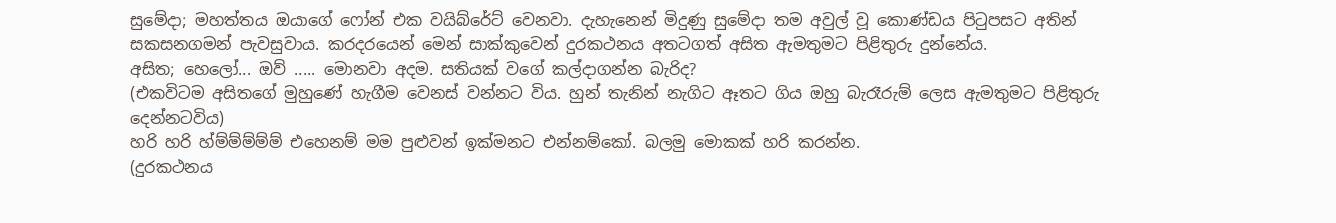සුමේදා; මහත්තය ඔයාගේ ෆෝන් එක වයිබ්රේට් වෙනවා. දැහැනෙන් මිදුණු සුමේදා තම අවුල් වූ කොණ්ඩය පිටුපසට අතින් සකසනගමන් පැවසුවාය. කරදරයෙන් මෙන් සාක්කුවෙන් දුරකථනය අතටගත් අසිත ඇමතුමට පිළිතුරු දුන්නේය.
අසිත; හෙලෝ... ඔව් ..... මොනවා අදම. සතියක් වගේ කල්දාගන්න බැරිද?
(එකවිටම අසිතගේ මුහුණේ හැගීම වෙනස් වන්නට විය. හුන් තැනින් නැගිට ඈතට ගිය ඔහු බැරෑරුම් ලෙස ඇමතුමට පිළිතුරු දෙන්නටවිය)
හරි හරි හ්ම්ම්ම්ම්ම් එහෙනම් මම පුළුවන් ඉක්මනට එන්නම්කෝ. බලමු මොකක් හරි කරන්න.
(දුරකථනය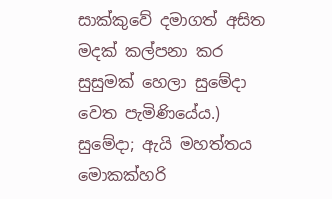සාක්කුවේ දමාගත් අසිත මදක් කල්පනා කර සුසුමක් හෙලා සුමේදා වෙත පැමිණියේය.)
සුමේදා; ඇයි මහත්තය මොකක්හරි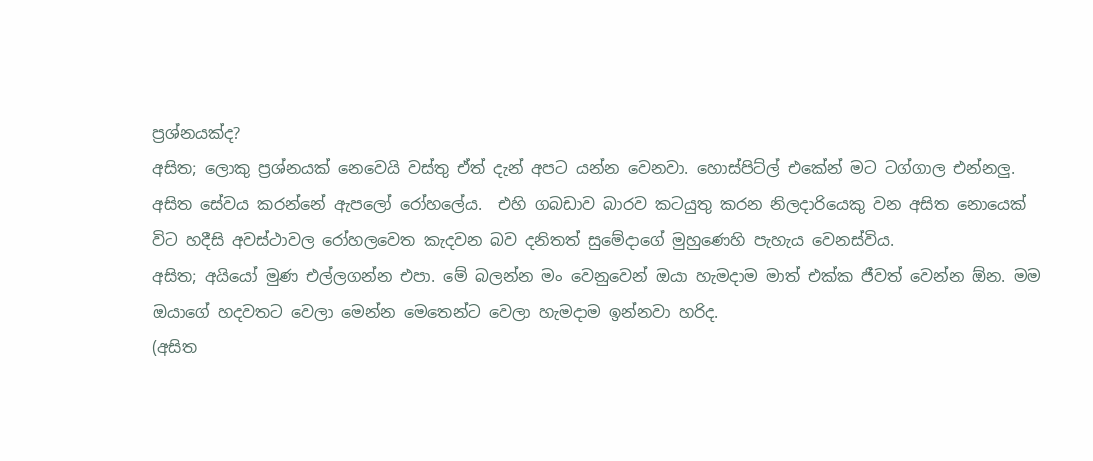ප්‍රශ්නයක්ද?
අසිත; ලොකු ප්‍රශ්නයක් නෙවෙයි වස්තු ඒත් දැන් අපට යන්න වෙනවා. හොස්පිට්ල් එකේන් මට ටග්ගාල එන්නලු.
අසිත සේවය කරන්නේ ඇපලෝ රෝහලේය.  එහි ගබඩාව බාරව කටයුතු කරන නිලදාරියෙකු වන අසිත නොයෙක් විට හදීසි අවස්ථාවල රෝහලවෙත කැදවන බව දනිතත් සුමේදාගේ මුහුණෙහි පැහැය වෙනස්විය.
අසිත; අයියෝ මුණ එල්ලගන්න එපා. මේ බලන්න මං වෙනුවෙන් ඔයා හැමදාම මාත් එක්ක ජීවත් වෙන්න ඕන. මම ඔයාගේ හදවතට වෙලා මෙන්න මෙතෙන්ට වෙලා හැමදාම ඉන්නවා හරිද.
(අසිත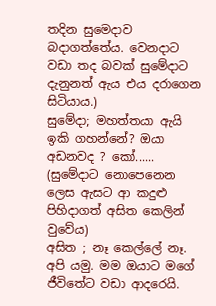තදින සුමෙදාව බදාගත්තේය. වෙනදාට වඩා තද බවක් සුමේදාට දැනුනත් ඇය එය දරාගෙන සිටියාය.)
සුමේදා; මහත්තයා ඇයි ඉකි ගහන්නේ? ඔයා අඩනවද ? කෝ......
(සුමේදාට නොපෙනෙන ලෙස ඇසට ආ කදුළු පිහිදාගත් අසිත කෙලින් වුවේය)
අසිත ; නෑ කෙල්ලේ නෑ. අපි යමු. මම ඔයාට මගේ ජීවිතේට වඩා ආදරෙයි.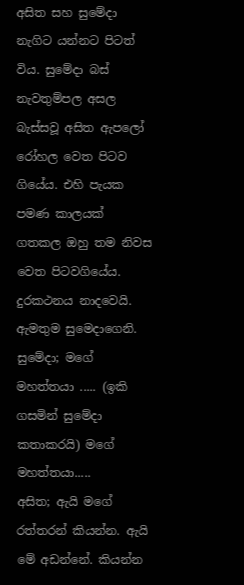අසිත සහ සුමේදා නැගිට යන්නට පිටත් විය. සුමේදා බස් නැවතුම්පල අසල බැස්සවූ අසිත ඇපලෝ රෝහල වෙත පිටව ගියේය. එහි පැයක පමණ කාලයක් ගතකල ඔහු තම නිවස වෙත පිටවගියේය. දුරකථනය නාදවෙයි. ඇමතුම සුමෙදාගෙනි.
සුමේදා; මගේ මහත්තයා ..... (ඉකි ගසමින් සුමේදා කතාකරයි) මගේ මහත්තයා.....
අසිත; ඇයි මගේ රත්තරන් කියන්න. ඇයි මේ අඩන්නේ. කියන්න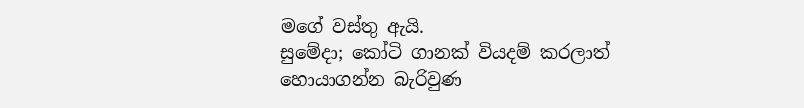මගේ වස්තු ඇයි.
සුමේදා; කෝටි ගානක් වියදම් කරලාත් හොයාගන්න බැරිවුණ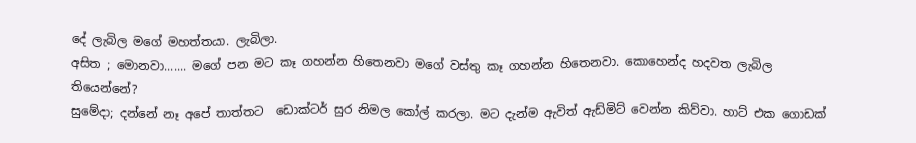දේ ලැබිල මගේ මහත්තයා. ලැබිලා.
අසිත ; මොනවා....... මගේ පන මට කෑ ගහන්න හිතෙනවා මගේ වස්තු කෑ ගහන්න හිතෙනවා. කොහෙන්ද හදවත ලැබිල තියෙන්නේ?
සුමේදා; දන්නේ නෑ අපේ තාත්තට  ඩොක්ටර් සුර නිමල කෝල් කරලා. මට දැන්ම ඇවිත් ඇඩ්මිට් වෙන්න කිව්වා. හාට් එක ගොඩක්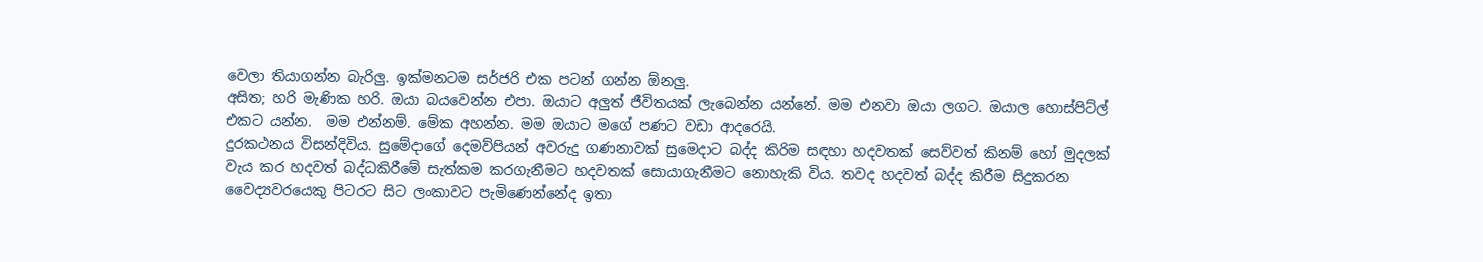වෙලා තියාගන්න බැරිලු. ඉක්මනටම සර්ජරි එක පටන් ගන්න ඕනලු.
අසිත; හරි මැණික හරි. ඔයා බයවෙන්න එපා. ඔයාට අලුත් ජීවිතයක් ලැබෙන්න යන්නේ. මම එනවා ඔයා ලගට. ඔයාල හොස්පිට්ල් එකට යන්න.  මම එන්නම්. මේක අහන්න. මම ඔයාට මගේ පණට වඩා ආදරෙයි.
දුරකථනය විසන්දිවිය. සුමේදාගේ දෙමව්පියන් අවරුදු ගණනාවක් සුමෙදාට බද්ද කිරිම සඳහා හදවතක් සෙව්වත් කිනම් හෝ මුදලක් වැය කර හදවත් බද්ධකිරීමේ සැත්කම කරගැනීමට හදවතක් සොයාගැනීමට නොහැකි විය. තවද හදවත් බද්ද කිරීම සිදුකරන වෛද්‍යවරයෙකු පිටරට සිට ලංකාවට පැමිණෙන්නේද ඉතා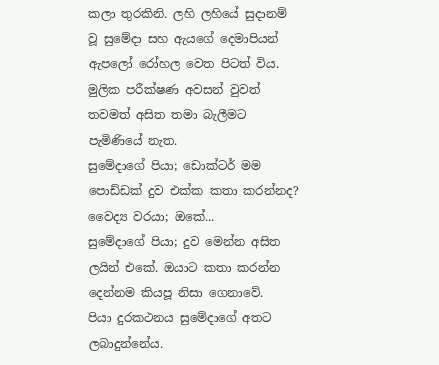කලා තුරකිනි. ලහි ලහියේ සුදානම් වූ සුමේදා සහ ඇයගේ දෙමාපියන් ඇපලෝ රෝහල වෙත පිටත් විය. මුලික පරීක්ෂණ අවසන් වුවත් තවමත් අසිත තමා බැලීමට පැමිණියේ නැත.
සුමේදාගේ පියා; ඩොක්ටර් මම පොඩ්ඩක් දුව එක්ක කතා කරන්නද?
වෛද්‍ය වරයා; ඔකේ...
සුමේදාගේ පියා; දුව මෙන්න අසිත ලයින් එකේ. ඔයාට කතා කරන්න දෙන්නම කියපූ නිසා ගෙනාවේ.
පියා දුරකථනය සුමේදාගේ අතට ලබාදුන්නේය.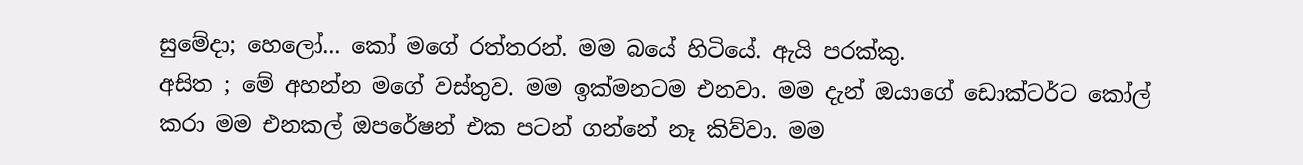සුමේදා; හෙලෝ... කෝ මගේ රත්තරන්. මම බයේ හිටියේ. ඇයි පරක්කු.
අසිත ; මේ අහන්න මගේ වස්තුව. මම ඉක්මනටම එනවා. මම දැන් ඔයාගේ ඩොක්ටර්ට කෝල් කරා මම එනකල් ඔපරේෂන් එක පටන් ගන්නේ නෑ කිව්වා. මම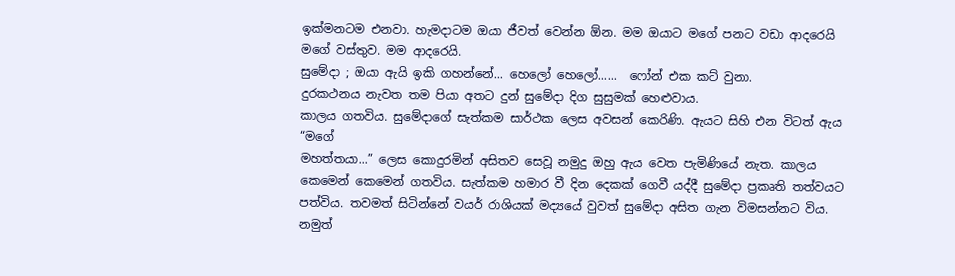ඉක්මනටම එනවා. හැමදාටම ඔයා ජීවත් වෙන්න ඕන. මම ඔයාට මගේ පනට වඩා ආදරෙයි මගේ වස්තුව. මම ආදරෙයි.
සුමේදා ; ඔයා ඇයි ඉකි ගහන්නේ... හෙලෝ හෙලෝ......  ෆෝන් එක කට් වුනා.
දුරකථනය නැවත තම පියා අතට දුන් සුමේදා දිග සුසුමක් හෙළුවාය.
කාලය ගතවිය. සුමේදාගේ සැත්කම සාර්ථක ලෙස අවසන් කෙරිණි. ඇයට සිහි එන විටත් ඇය “මගේ
මහත්තයා...” ලෙස කොදුරමින් අසිතව සෙවූ නමුදු ඔහු ඇය වෙත පැමිණියේ නැත. කාලය කෙමෙන් කෙමෙන් ගතවිය. සැත්කම හමාර වී දින දෙකක් ගෙවී යද්දී සුමේදා ප්‍රකෘති තත්වයට පත්විය. තවමත් සිටින්නේ වයර් රාශියක් මද්‍යයේ වුවත් සුමේදා අසිත ගැන විමසන්නට විය. නමුත්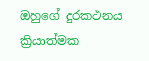ඔහුගේ දුරකථනය ක්‍රියාත්මක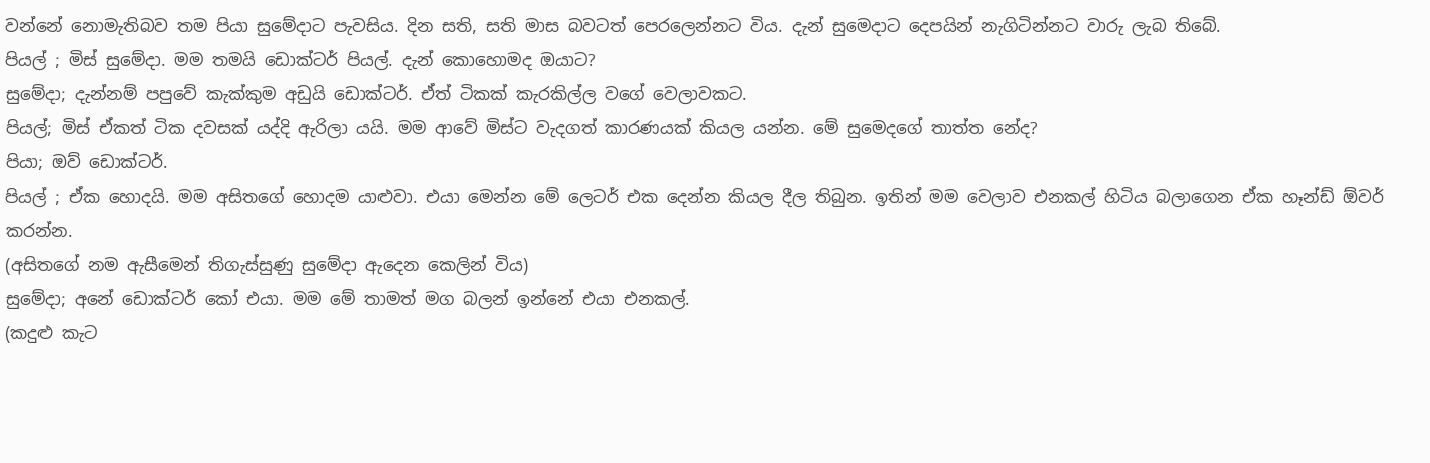වන්නේ නොමැතිබව තම පියා සුමේදාට පැවසිය. දින සති, සති මාස බවටත් පෙරලෙන්නට විය. දැන් සුමෙදාට දෙපයින් නැගිටින්නට වාරු ලැබ තිබේ.
පියල් ; මිස් සුමේදා. මම තමයි ඩොක්ටර් පියල්. දැන් කොහොමද ඔයාට?
සුමේදා; දැන්නම් පපුවේ කැක්කුම අඩුයි ඩොක්ටර්. ඒත් ටිකක් කැරකිල්ල වගේ වෙලාවකට.
පියල්; මිස් ඒකත් ටික දවසක් යද්දි ඇරිලා යයි. මම ආවේ මිස්ට වැදගත් කාරණයක් කියල යන්න. මේ සුමෙදගේ තාත්ත නේද?
පියා; ඔව් ඩොක්ටර්.
පියල් ; ඒක හොදයි. මම අසිතගේ හොදම යාළුවා. එයා මෙන්න මේ ලෙටර් එක දෙන්න කියල දීල තිබුන. ඉතින් මම වෙලාව එනකල් හිටිය බලාගෙන ඒක හෑන්ඩ් ඕවර් කරන්න.
(අසිතගේ නම ඇසීමෙන් තිගැස්සුණු සුමේදා ඇදෙන කෙලින් විය)
සුමේදා; අනේ ඩොක්ටර් කෝ එයා. මම මේ තාමත් මග බලන් ඉන්නේ එයා එනකල්.
(කදුළු කැට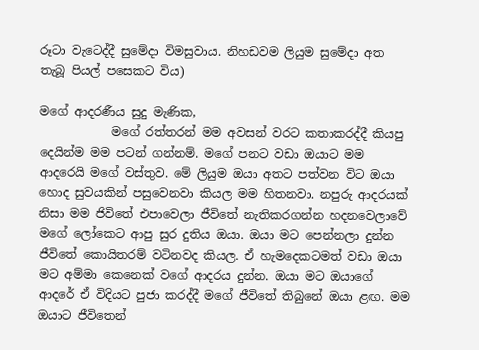රූටා වැටෙද්දී සුමේදා විමසුවාය. නිහඩවම ලියුම සුමේදා අත තැබූ පියල් පසෙකට විය)

මගේ ආදරණීය සුදු මැණික,
            මගේ රත්තරන් මම අවසන් වරට කතාකරද්දී කියපු දෙයින්ම මම පටන් ගන්නම්. මගේ පනට වඩා ඔයාට මම ආදරෙයි මගේ වස්තුව. මේ ලියුම ඔයා අතට පත්වන විට ඔයා හොද සුවයකින් පසුවෙනවා කියල මම හිතනවා. නපුරු ආදරයක් නිසා මම ජිවිතේ එපාවෙලා ජීවිතේ නැතිකරගන්න හදනවෙලාවේ මගේ ලෝකෙට ආපු සුර දුතිය ඔයා. ඔයා මට පෙන්නලා දුන්න ජීවිතේ කොයිතරම් වටිනවද කියල. ඒ හැමදෙකටමත් වඩා ඔයා මට අම්මා කෙනෙක් වගේ ආදරය දුන්න. ඔයා මට ඔයාගේ ආදරේ ඒ විදියට පුජා කරද්දී මගේ ජීවිතේ තිබුනේ ඔයා ළඟ. මම ඔයාට ජීවිතෙන්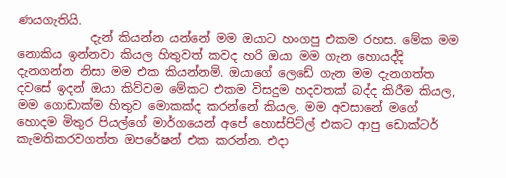ණයගැතියි.
            දැන් කියන්න යන්නේ මම ඔයාට හංගපු එකම රහස. මේක මම නොකිය ඉන්නවා කියල හිතුවත් කවද හරි ඔයා මම ගැන හොයද්දි දැනගන්න නිසා මම එක කියන්නම්. ඔයාගේ ලෙඩේ ගැන මම දැනගත්ත දවසේ ඉදන් ඔයා කිව්වම මේකට එකම විසදුම හදවතක් බද්ද කිරීම කියල, මම ගොඩාක්ම හිතුව මොකක්ද කරන්නේ කියල. මම අවසානේ මගේ හොදම මිතුර පියල්ගේ මාර්ගයෙන් අපේ හොස්පිට්ල් එකට ආපු ඩොක්ටර් කැමතිකරවගත්ත ඔපරේෂන් එක කරන්න. එදා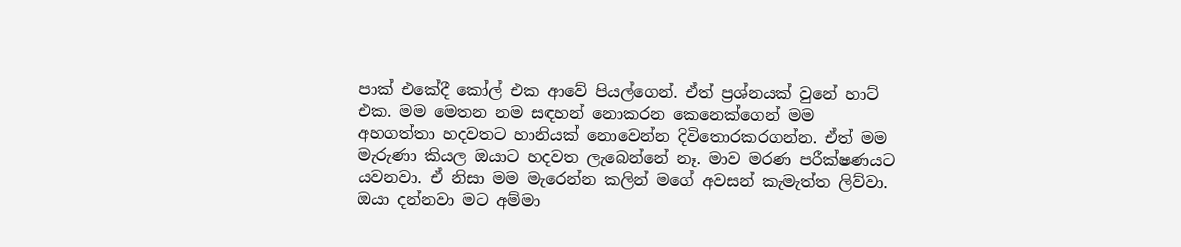පාක් එකේදී කෝල් එක ආවේ පියල්ගෙන්. ඒත් ප්‍රශ්නයක් වුනේ හාට් එක. මම මෙතන නම සඳහන් නොකරන කෙනෙක්ගෙන් මම අහගත්තා හදවතට හානියක් නොවෙන්න දිවිතොරකරගන්න. ඒත් මම මැරුණා කියල ඔයාට හදවත ලැබෙන්නේ නෑ. මාව මරණ පරීක්ෂණයට යවනවා. ඒ නිසා මම මැරෙන්න කලින් මගේ අවසන් කැමැත්ත ලිව්වා. ඔයා දන්නවා මට අම්මා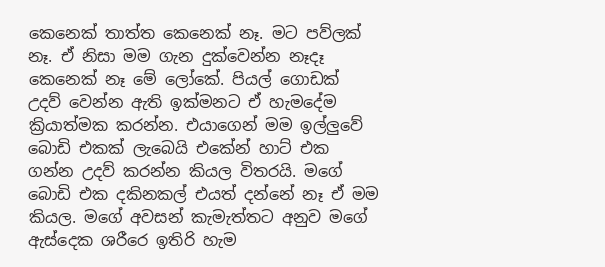කෙනෙක් තාත්ත කෙනෙක් නෑ. මට පව්ලක් නෑ. ඒ නිසා මම ගැන දුක්වෙන්න නෑදෑ කෙනෙක් නෑ මේ ලෝකේ. පියල් ගොඩක් උදව් වෙන්න ඇති ඉක්මනට ඒ හැමදේම ක්‍රියාත්මක කරන්න. එයාගෙන් මම ඉල්ලුවේ බොඩි එකක් ලැබෙයි එකේන් හාට් එක ගන්න උදව් කරන්න කියල විතරයි. මගේ බොඩි එක දකිනකල් එයත් දන්නේ නෑ ඒ මම කියල. මගේ අවසන් කැමැත්තට අනුව මගේ ඇස්දෙක ශරීරෙ ඉතිරි හැම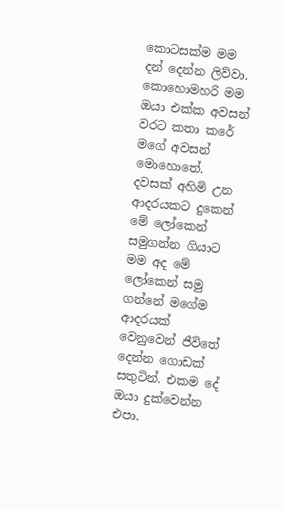කොටසක්ම මම දන් දෙන්න ලිව්වා. කොහොමහරි මම ඔයා එක්ක අවසන් වරට කතා කරේ මගේ අවසන් මොහොතේ. දවසක් අහිමි උන ආදරයකට දුකෙන් මේ ලෝකෙන් සමුගන්න ගියාට මම අද මේ ලෝකෙන් සමු ගන්නේ මගේම ආදරයක් වෙනුවෙන් ජීවිතේ දෙන්න ගොඩක් සතුටින්. එකම දේ ඔයා දුක්වෙන්න එපා.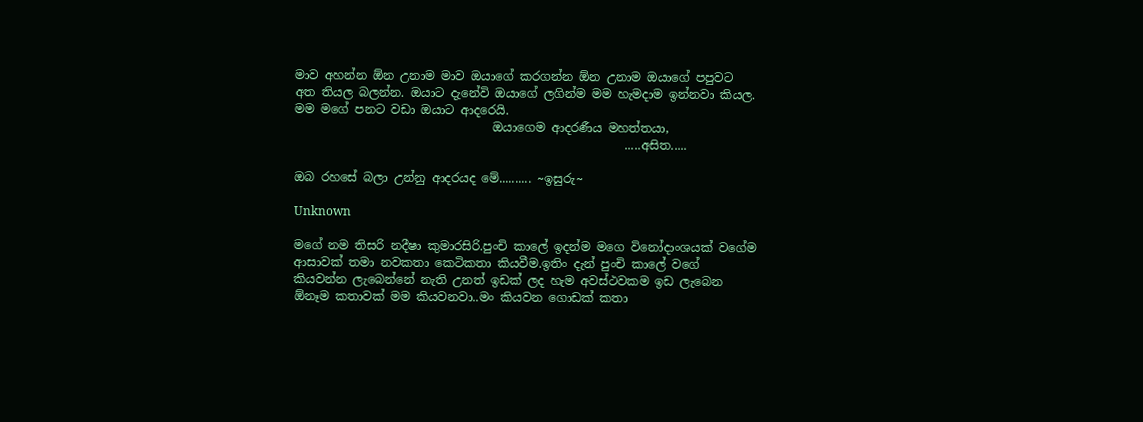මාව අහන්න ඕන උනාම මාව ඔයාගේ කරගන්න ඕන උනාම ඔයාගේ පපුවට අත තියල බලන්න. ඔයාට දැනේවි ඔයාගේ ලගින්ම මම හැමදාම ඉන්නවා කියල. මම මගේ පනට වඩා ඔයාට ආදරෙයි.
                                 ඔයාගෙම ආදරණීය මහත්තයා,
                                                       .....අසිත.....

ඔබ රහසේ බලා උන්නු ආදරයද මේ.......... ~ඉසුරු~

Unknown

මගේ නම තිසරි නදීෂා කුමාරසිරි.පුංචි කාලේ ඉදන්ම මගෙ විනෝදාංශයක් වගේම ආසාවක් තමා නවකතා කෙටිකතා කියවීම.ඉතිං දැන් පුංචි කාලේ වගේ කියවන්න ලැබෙන්නේ නැති උනත් ඉඩක් ලද හැම අවස්ථවකම ඉඩ ලැබෙන ඕනෑම කතාවක් මම කියවනවා..මං කියවන ගොඩක් කතා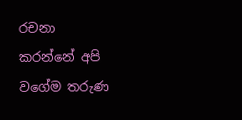රචනා කරන්නේ අපි වගේම තරුණ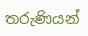තරුණියන්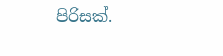පිරිසක්.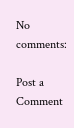No comments:

Post a Comment